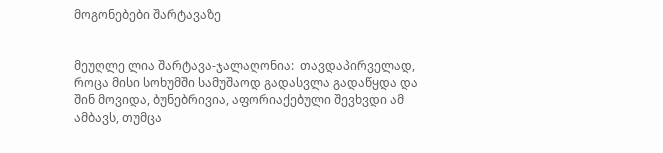მოგონებები შარტავაზე


მეუღლე ლია შარტავა-ჯალაღონია:  თავდაპირველად, როცა მისი სოხუმში სამუშაოდ გადასვლა გადაწყდა და შინ მოვიდა, ბუნებრივია, აფორიაქებული შევხვდი ამ ამბავს, თუმცა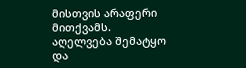მისთვის არაფერი მითქვამს. აღელვება შემატყო და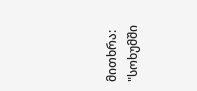მითხრა: "სოხუმში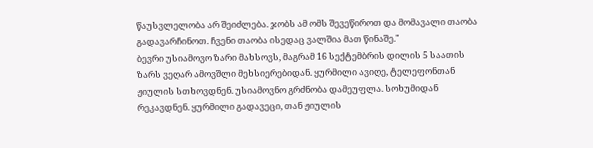წაუსვლელობა არ შეიძლება. ჯობს ამ ომს შევეწიროთ და მომავალი თაობა გადავარჩინოთ. ჩვენი თაობა ისედაც ვალშია მათ წინაშე."
ბევრი უსიამოვო ზარი მახსოვს, მაგრამ 16 სექტემბრის დილის 5 საათის ზარს ვეღარ ამოვშლი მეხსიერებიდან. ყურმილი ავიღე, ტელეფონთან ჟიულის სთხოვდნენ. უსიამოვნო გრძნობა დამეუფლა. სოხუმიდან რეკავდნენ. ყურმილი გადავეცი, თან ჟიულის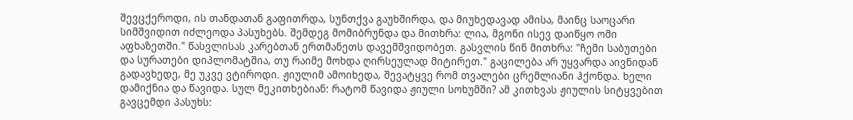შევცქეროდი, ის თანდათან გაფითრდა, სუნთქვა გაუხშირდა, და მიუხედავად ამისა, მაინც საოცარი სიმშვიდით იძლეოდა პასუხებს. შემდეგ მომიბრუნდა და მითხრა: ლია, მგონი ისევ დაიწყო ომი აფხაზეთში." წასვლისას კარებთან ერთმანეთს დავემშვიდობეთ. გასვლის წინ მითხრა: "ჩემი საბუთები და სურათები დიპლომატშია, თუ რაიმე მოხდა ღირსეულად მიტირეთ." გაცილება არ უყვარდა აივნიდან გადავხედე, მე უკვე ვტიროდი. ჟიულიმ ამოიხედა, შევატყვე რომ თვალები ცრემლიანი ჰქონდა. ხელი დამიქნია და წავიდა. სულ მეკითხებიან: რატომ წავიდა ჟიული სოხუმში? ამ კითხვას ჟიულის სიტყვებით გავცემდი პასუხს: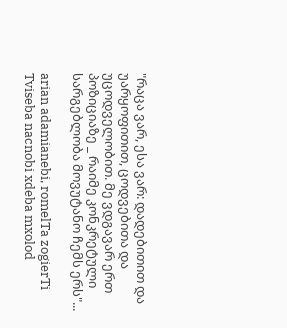"რაცა ვარ, ესა ვარ: დადებითით და უარყოფითით, ცოდვებითა და უცოდველობით. მე ვდგავარ ერთ პოზიციაზე _ რაიმე კონკრეტული სარგებლობა მოვუტანო ჩემს ერს"...

arian adamianebi, romelTa zogierTi Tviseba nacnobi xdeba mxolod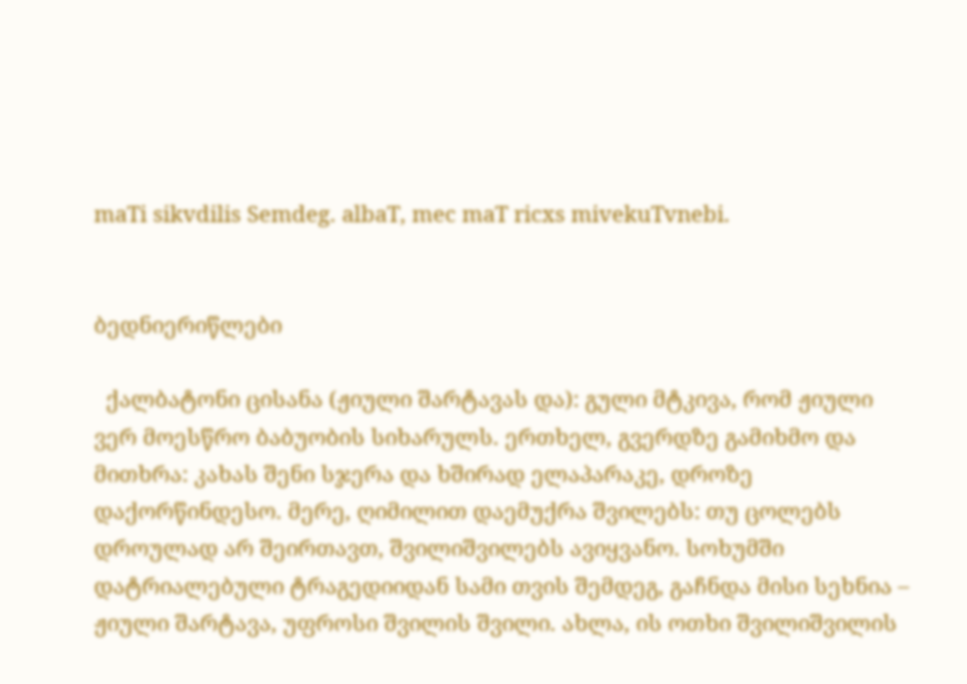maTi sikvdilis Semdeg. albaT, mec maT ricxs mivekuTvnebi.


ბედნიერიწლები

  ქალბატონი ცისანა (ჟიული შარტავას და): გული მტკივა, რომ ჟიული ვერ მოესწრო ბაბუობის სიხარულს. ერთხელ, გვერდზე გამიხმო და მითხრა: კახას შენი სჯერა და ხშირად ელაპარაკე, დროზე დაქორწინდესო. მერე, ღიმილით დაემუქრა შვილებს: თუ ცოლებს დროულად არ შეირთავთ, შვილიშვილებს ავიყვანო. სოხუმში დატრიალებული ტრაგედიიდან სამი თვის შემდეგ, გაჩნდა მისი სეხნია – ჟიული შარტავა, უფროსი შვილის შვილი. ახლა, ის ოთხი შვილიშვილის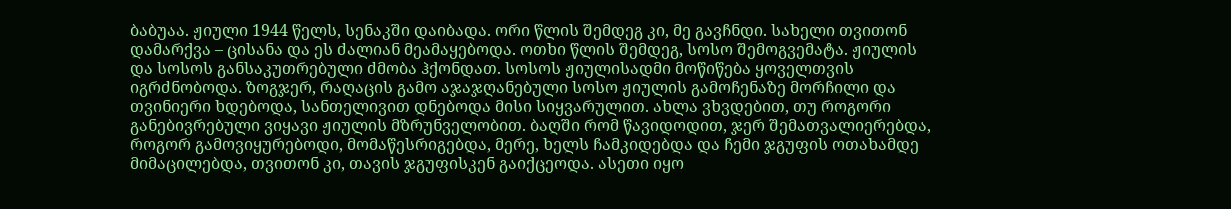ბაბუაა. ჟიული 1944 წელს, სენაკში დაიბადა. ორი წლის შემდეგ კი, მე გავჩნდი. სახელი თვითონ დამარქვა – ცისანა და ეს ძალიან მეამაყებოდა. ოთხი წლის შემდეგ, სოსო შემოგვემატა. ჟიულის და სოსოს განსაკუთრებული ძმობა ჰქონდათ. სოსოს ჟიულისადმი მოწიწება ყოველთვის იგრძნობოდა. ზოგჯერ, რაღაცის გამო აჯაჯღანებული სოსო ჟიულის გამოჩენაზე მორჩილი და თვინიერი ხდებოდა, სანთელივით დნებოდა მისი სიყვარულით. ახლა ვხვდებით, თუ როგორი განებივრებული ვიყავი ჟიულის მზრუნველობით. ბაღში რომ წავიდოდით, ჯერ შემათვალიერებდა, როგორ გამოვიყურებოდი, მომაწესრიგებდა, მერე, ხელს ჩამკიდებდა და ჩემი ჯგუფის ოთახამდე მიმაცილებდა, თვითონ კი, თავის ჯგუფისკენ გაიქცეოდა. ასეთი იყო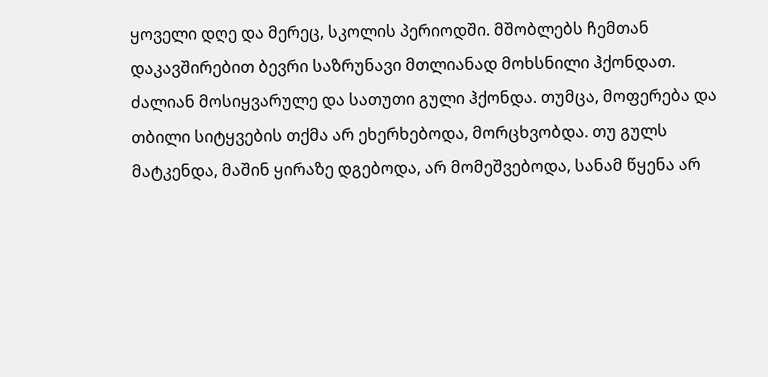ყოველი დღე და მერეც, სკოლის პერიოდში. მშობლებს ჩემთან დაკავშირებით ბევრი საზრუნავი მთლიანად მოხსნილი ჰქონდათ. ძალიან მოსიყვარულე და სათუთი გული ჰქონდა. თუმცა, მოფერება და თბილი სიტყვების თქმა არ ეხერხებოდა, მორცხვობდა. თუ გულს მატკენდა, მაშინ ყირაზე დგებოდა, არ მომეშვებოდა, სანამ წყენა არ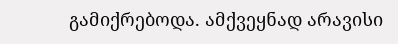გამიქრებოდა. ამქვეყნად არავისი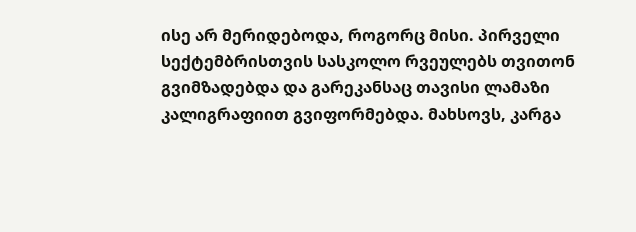ისე არ მერიდებოდა, როგორც მისი. პირველი სექტემბრისთვის სასკოლო რვეულებს თვითონ გვიმზადებდა და გარეკანსაც თავისი ლამაზი კალიგრაფიით გვიფორმებდა. მახსოვს, კარგა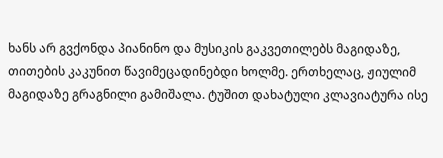ხანს არ გვქონდა პიანინო და მუსიკის გაკვეთილებს მაგიდაზე, თითების კაკუნით წავიმეცადინებდი ხოლმე. ერთხელაც, ჟიულიმ მაგიდაზე გრაგნილი გამიშალა. ტუშით დახატული კლავიატურა ისე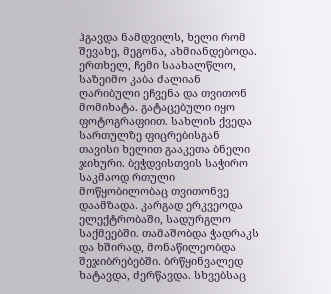ჰგავდა ნამდვილს, ხელი რომ შევახე, მეგონა, ახმიანდებოდა. ერთხელ, ჩემი საახალწლო, საზეიმო კაბა ძალიან ღარიბული ეჩვენა და თვითონ მომიხატა. გატაცებული იყო ფოტოგრაფიით. სახლის ქვედა სართულზე ფიცრებისგან თავისი ხელით გააკეთა ბნელი ჯიხური. ბეჭდვისთვის საჭირო საკმაოდ რთული მოწყობილობაც თვითონვე დაამზადა. კარგად ერკვეოდა ელექტრობაში, სადურგლო საქმეებში. თამაშობდა ჭადრაკს და ხშირად, მონაწილეობდა შეჯიბრებებში. ბრწყინვალედ ხატავდა, ძერწავდა. სხვებსაც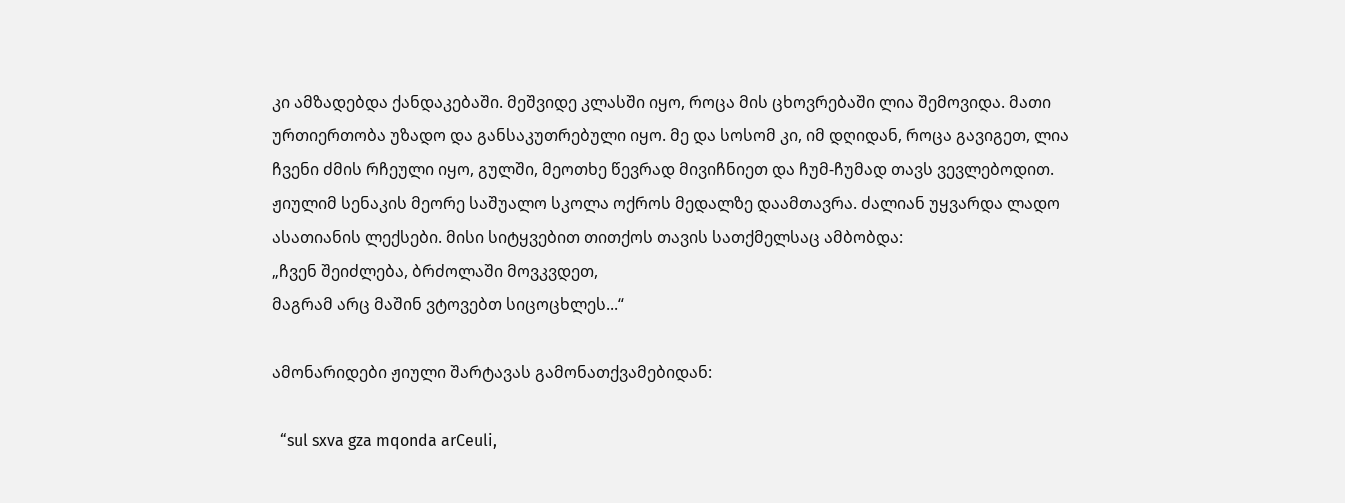კი ამზადებდა ქანდაკებაში. მეშვიდე კლასში იყო, როცა მის ცხოვრებაში ლია შემოვიდა. მათი ურთიერთობა უზადო და განსაკუთრებული იყო. მე და სოსომ კი, იმ დღიდან, როცა გავიგეთ, ლია ჩვენი ძმის რჩეული იყო, გულში, მეოთხე წევრად მივიჩნიეთ და ჩუმ-ჩუმად თავს ვევლებოდით. ჟიულიმ სენაკის მეორე საშუალო სკოლა ოქროს მედალზე დაამთავრა. ძალიან უყვარდა ლადო ასათიანის ლექსები. მისი სიტყვებით თითქოს თავის სათქმელსაც ამბობდა:
„ჩვენ შეიძლება, ბრძოლაში მოვკვდეთ,
მაგრამ არც მაშინ ვტოვებთ სიცოცხლეს...“

ამონარიდები ჟიული შარტავას გამონათქვამებიდან:

  “sul sxva gza mqonda arCeuli,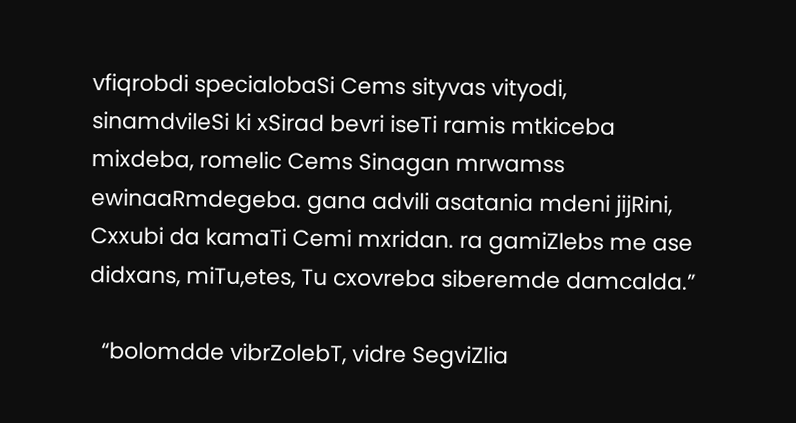vfiqrobdi specialobaSi Cems sityvas vityodi, sinamdvileSi ki xSirad bevri iseTi ramis mtkiceba mixdeba, romelic Cems Sinagan mrwamss ewinaaRmdegeba. gana advili asatania mdeni jijRini, Cxxubi da kamaTi Cemi mxridan. ra gamiZlebs me ase didxans, miTu,etes, Tu cxovreba siberemde damcalda.”

  “bolomdde vibrZolebT, vidre SegviZlia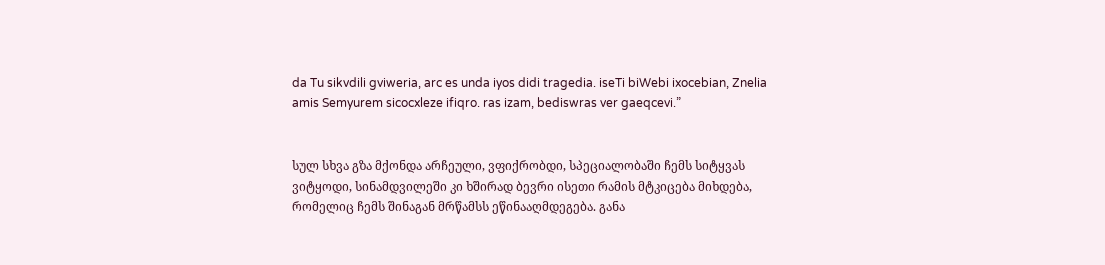da Tu sikvdili gviweria, arc es unda iyos didi tragedia. iseTi biWebi ixocebian, Znelia amis Semyurem sicocxleze ifiqro. ras izam, bediswras ver gaeqcevi.”


სულ სხვა გზა მქონდა არჩეული, ვფიქრობდი, სპეციალობაში ჩემს სიტყვას ვიტყოდი, სინამდვილეში კი ხშირად ბევრი ისეთი რამის მტკიცება მიხდება, რომელიც ჩემს შინაგან მრწამსს ეწინააღმდეგება. განა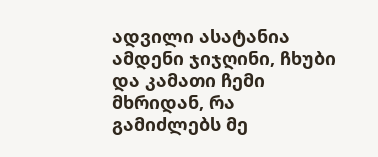ადვილი ასატანია ამდენი ჯიჯღინი, ჩხუბი და კამათი ჩემი მხრიდან, რა გამიძლებს მე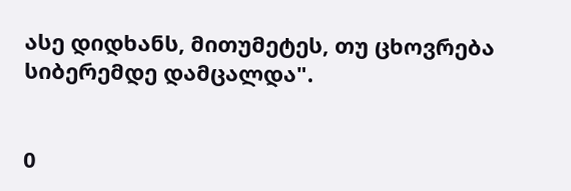ასე დიდხანს, მითუმეტეს, თუ ცხოვრება სიბერემდე დამცალდა".


0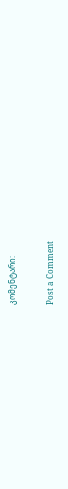კომენტარი:

Post a Comment